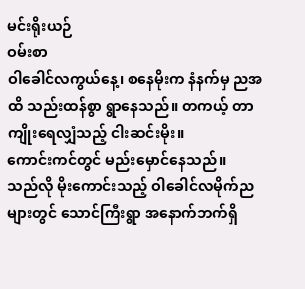မင်းရိုးယဉ်
ဝမ်းစာ
ဝါခေါင်လကွယ်နေ့၊ စနေမိုးက နံနက်မှ ညအထိ သည်းထန်စွာ ရွာနေသည်။ တကယ့် တာကျိုးရေလျှံသည့် ငါးဆင်းမိုး။
ကောင်းကင်တွင် မည်းမှောင်နေသည်။
သည်လို မိုးကောင်းသည့် ဝါခေါင်လမိုက်ညများတွင် သောင်ကြီးရွာ အနောက်ဘက်ရှိ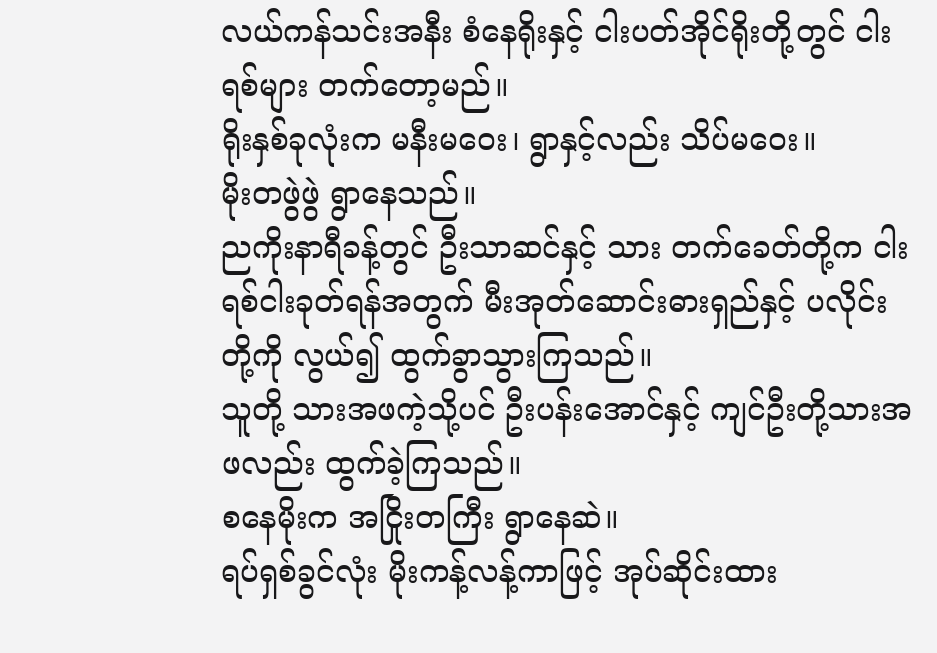လယ်ကန်သင်းအနီး စံနေရိုးနှင့် ငါးပတ်အိုင်ရိုးတို့တွင် ငါးရစ်များ တက်တော့မည်။
ရိုးနှစ်ခုလုံးက မနီးမဝေး၊ ရွာနှင့်လည်း သိပ်မဝေး။
မိုးတဖွဲဖွဲ ရွာနေသည်။
ညကိုးနာရီခန့်တွင် ဦးသာဆင်နှင့် သား တက်ခေတ်တို့က ငါးရစ်ငါးခုတ်ရန်အတွက် မီးအုတ်ဆောင်းဓားရှည်နှင့် ပလိုင်းတို့ကို လွယ်၍ ထွက်ခွာသွားကြသည်။
သူတို့ သားအဖကဲ့သို့ပင် ဦးပန်းအောင်နှင့် ကျင်ဦးတို့သားအဖလည်း ထွက်ခဲ့ကြသည်။
စနေမိုးက အငြိုးတကြီး ရွာနေဆဲ။
ရပ်ရှစ်ခွင်လုံး မိုးကန့်လန့်ကာဖြင့် အုပ်ဆိုင်းထား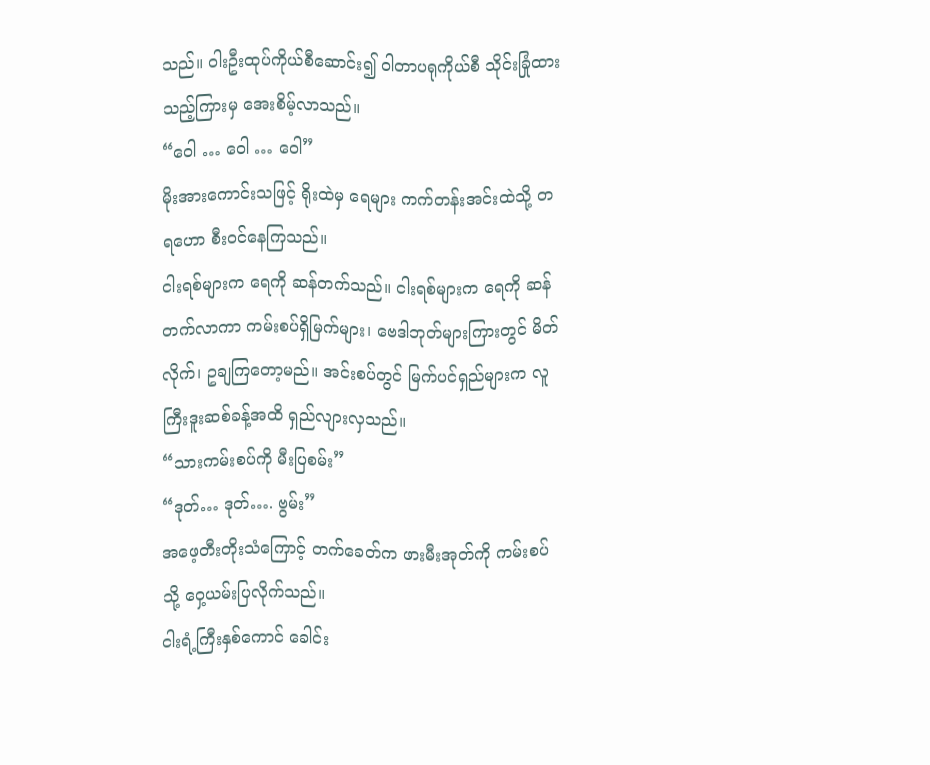သည်။ ဝါးဦးထုပ်ကိုယ်စီဆောင်း၍ ဝါတာပရုကိုယ်စီ သိုင်းခြုံထားသည့်ကြားမှ အေးစိမ့်လာသည်။
“ဝေါ … ဝေါ … ဝေါ”
မိုးအားကောင်းသဖြင့် ရိုးထဲမှ ရေများ ကက်တန်းအင်းထဲသို့ တရဟော စီးဝင်နေကြသည်။
ငါးရစ်များက ရေကို ဆန်တက်သည်။ ငါးရစ်များက ရေကို ဆန်တက်လာကာ ကမ်းစပ်ရှိမြက်များ၊ ဗေဒါဘုတ်များကြားတွင် မိတ်လိုက်၊ ဥချကြတော့မည်။ အင်းစပ်တွင် မြက်ပင်ရှည်များက လူကြီးဒူးဆစ်ခန့်အထိ ရှည်လျားလှသည်။
“သားကမ်းစပ်ကို မီးပြစမ်း”
“ဒုတ်… ဒုတ်…. ဗွမ်း”
အဖေ့တီးတိုးသံကြောင့် တက်ခေတ်က ဖားမီးအုတ်ကို ကမ်းစပ်သို့ ဝှေ့ယမ်းပြလိုက်သည်။
ငါးရံ့ကြီးနှစ်ကောင် ခေါင်း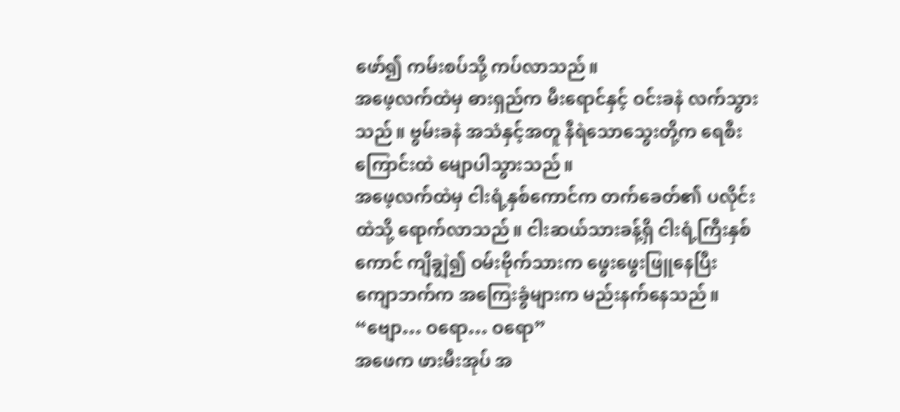ဖော်၍ ကမ်းစပ်သို့ ကပ်လာသည်။
အဖေ့လက်ထဲမှ ဓားရှည်က မီးရောင်နှင့် ဝင်းခနဲ လက်သွားသည်။ ဗွမ်းခနဲ အသံနှင့်အတူ နီရဲသောသွေးတို့က ရေစီးကြောင်းထဲ မျောပါသွားသည်။
အဖေ့လက်ထဲမှ ငါးရံ့နှစ်ကောင်က တက်ခေတ်၏ ပလိုင်းထဲသို့ ရောက်လာသည်။ ငါးဆယ်သားခန့်ရှိ ငါးရံ့ကြီးနှစ်ကောင် ကျိချွဲ၍ ဝမ်းဗိုက်သားက ဖွေးဖွေးဖြူနေပြီး ကျောဘက်က အကြေးခွံများက မည်းနက်နေသည်။
“ဗျော… ဝရော… ဝရော”
အဖေက ဖားမီးအုပ် အ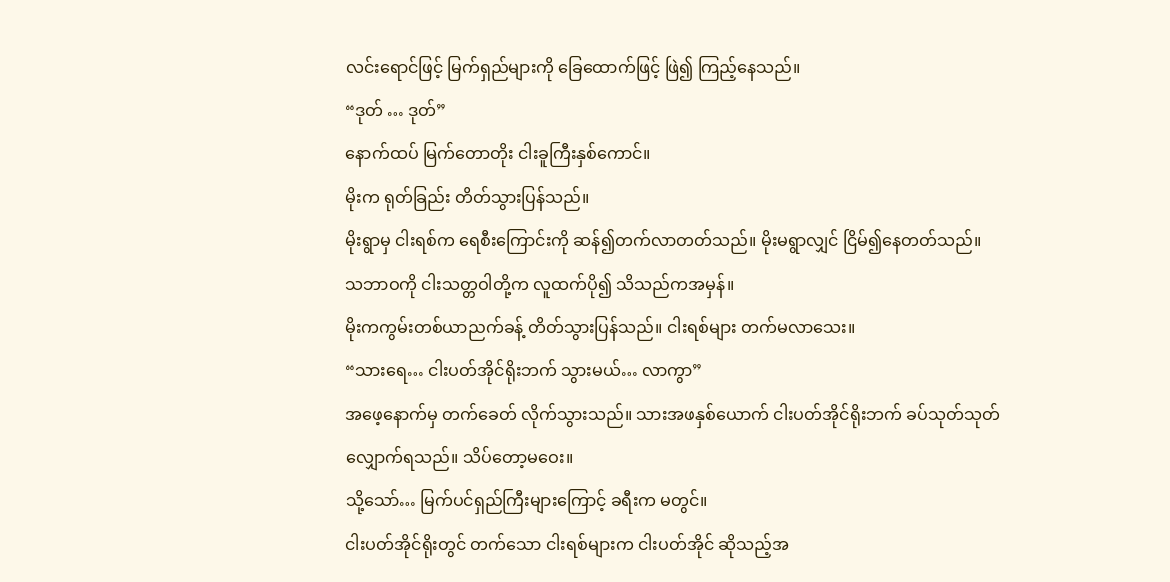လင်းရောင်ဖြင့် မြက်ရှည်များကို ခြေထောက်ဖြင့် ဖြဲ၍ ကြည့်နေသည်။
“ဒုတ် … ဒုတ်”
နောက်ထပ် မြက်တောတိုး ငါးခူကြီးနှစ်ကောင်။
မိုးက ရုတ်ခြည်း တိတ်သွားပြန်သည်။
မိုးရွာမှ ငါးရစ်က ရေစီးကြောင်းကို ဆန်၍တက်လာတတ်သည်။ မိုးမရွာလျှင် ငြိမ်၍နေတတ်သည်။
သဘာဝကို ငါးသတ္တဝါတို့က လူထက်ပို၍ သိသည်ကအမှန်။
မိုးကကွမ်းတစ်ယာညက်ခန့် တိတ်သွားပြန်သည်။ ငါးရစ်များ တက်မလာသေး။
“သားရေ… ငါးပတ်အိုင်ရိုးဘက် သွားမယ်… လာကွာ”
အဖေ့နောက်မှ တက်ခေတ် လိုက်သွားသည်။ သားအဖနှစ်ယောက် ငါးပတ်အိုင်ရိုးဘက် ခပ်သုတ်သုတ် လျှောက်ရသည်။ သိပ်တော့မဝေး။
သို့သော်… မြက်ပင်ရှည်ကြီးများကြောင့် ခရီးက မတွင်။
ငါးပတ်အိုင်ရိုးတွင် တက်သော ငါးရစ်များက ငါးပတ်အိုင် ဆိုသည့်အ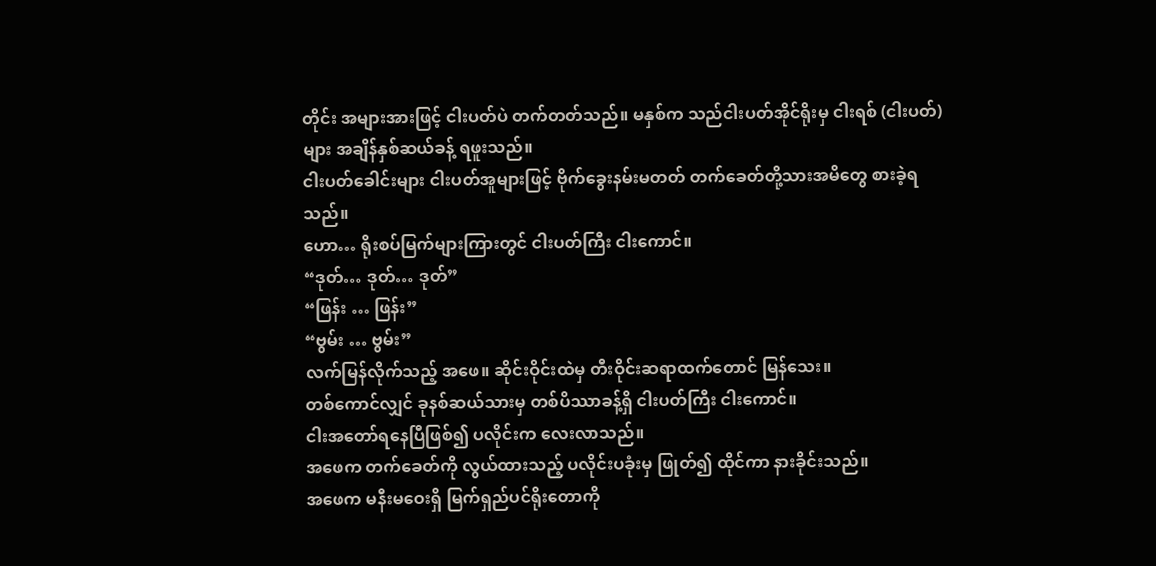တိုင်း အများအားဖြင့် ငါးပတ်ပဲ တက်တတ်သည်။ မနှစ်က သည်ငါးပတ်အိုင်ရိုးမှ ငါးရစ် (ငါးပတ်)များ အချိန်နှစ်ဆယ်ခန့် ရဖူးသည်။
ငါးပတ်ခေါင်းများ ငါးပတ်အူများဖြင့် ဗိုက်ခွေးနမ်းမတတ် တက်ခေတ်တို့သားအမိတွေ စားခဲ့ရသည်။
ဟော… ရိုးစပ်မြက်များကြားတွင် ငါးပတ်ကြီး ငါးကောင်။
“ဒုတ်… ဒုတ်… ဒုတ်”
“ဖြန်း … ဖြန်း”
“ဗွမ်း … ဗွမ်း”
လက်မြန်လိုက်သည့် အဖေ။ ဆိုင်းဝိုင်းထဲမှ တီးဝိုင်းဆရာထက်တောင် မြန်သေး။
တစ်ကောင်လျှင် ခုနစ်ဆယ်သားမှ တစ်ပိဿာခန့်ရှိ ငါးပတ်ကြီး ငါးကောင်။
ငါးအတော်ရနေပြီဖြစ်၍ ပလိုင်းက လေးလာသည်။
အဖေက တက်ခေတ်ကို လွယ်ထားသည့် ပလိုင်းပခုံးမှ ဖြုတ်၍ ထိုင်ကာ နားခိုင်းသည်။
အဖေက မနီးမဝေးရှိ မြက်ရှည်ပင်ရိုးတောကို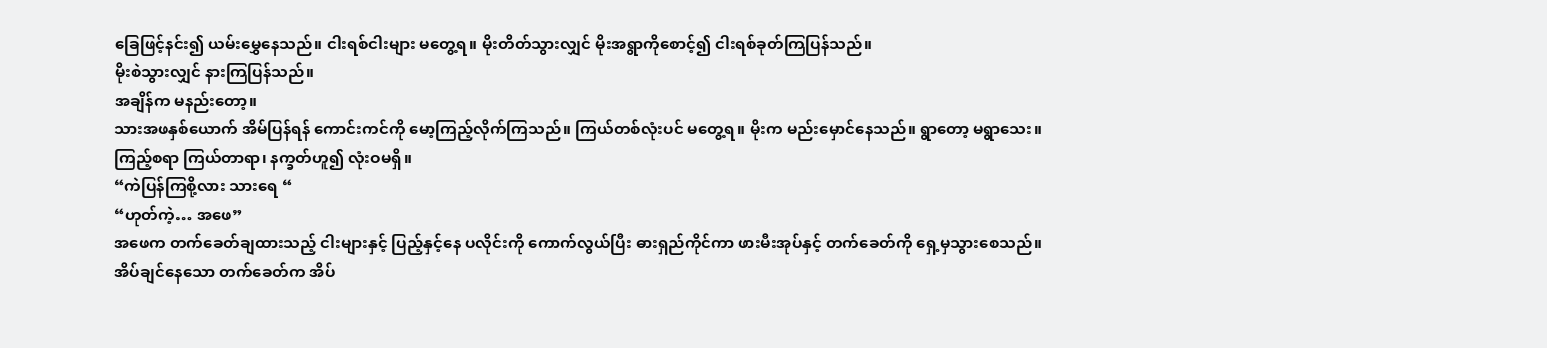ခြေဖြင့်နင်း၍ ယမ်းမွှေနေသည်။ ငါးရစ်ငါးများ မတွေ့ရ။ မိုးတိတ်သွားလျှင် မိုးအရွာကိုစောင့်၍ ငါးရစ်ခုတ်ကြပြန်သည်။
မိုးစဲသွားလျှင် နားကြပြန်သည်။
အချိန်က မနည်းတော့။
သားအဖနှစ်ယောက် အိမ်ပြန်ရန် ကောင်းကင်ကို မော့ကြည့်လိုက်ကြသည်။ ကြယ်တစ်လုံးပင် မတွေ့ရ။ မိုးက မည်းမှောင်နေသည်။ ရွာတော့ မရွာသေး။
ကြည့်စရာ ကြယ်တာရာ၊ နက္ခတ်ဟူ၍ လုံးဝမရှိ။
“ကဲပြန်ကြစို့လား သားရေ “
“ဟုတ်ကဲ့… အဖေ”
အဖေက တက်ခေတ်ချထားသည့် ငါးများနှင့် ပြည့်နှင့်နေ ပလိုင်းကို ကောက်လွယ်ပြီး ဓားရှည်ကိုင်ကာ ဖားမီးအုပ်နှင့် တက်ခေတ်ကို ရှေ့မှသွားစေသည်။
အိပ်ချင်နေသော တက်ခေတ်က အိပ်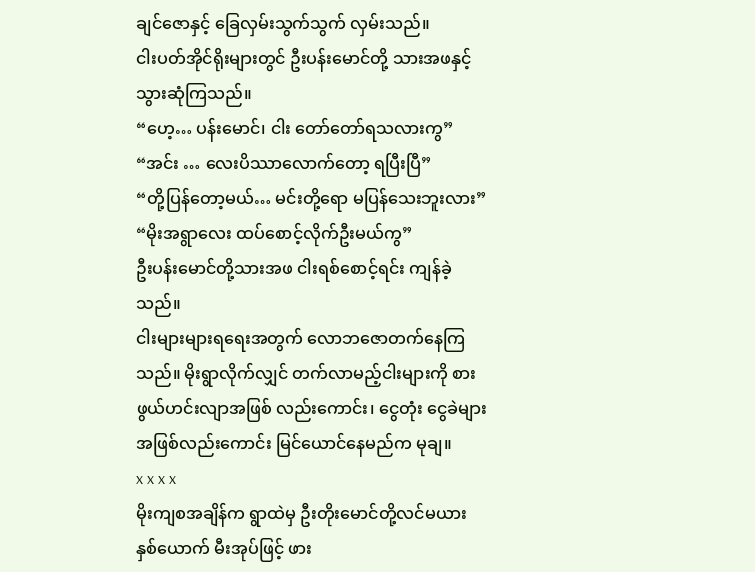ချင်ဇောနှင့် ခြေလှမ်းသွက်သွက် လှမ်းသည်။
ငါးပတ်အိုင်ရိုးများတွင် ဦးပန်းမောင်တို့ သားအဖနှင့် သွားဆုံကြသည်။
“ဟေ့… ပန်းမောင်၊ ငါး တော်တော်ရသလားကွ”
“အင်း … လေးပိဿာလောက်တော့ ရပြီးပြီ”
“တို့ပြန်တော့မယ်… မင်းတို့ရော မပြန်သေးဘူးလား”
“မိုးအရွာလေး ထပ်စောင့်လိုက်ဦးမယ်ကွ”
ဦးပန်းမောင်တို့သားအဖ ငါးရစ်စောင့်ရင်း ကျန်ခဲ့သည်။
ငါးများများရရေးအတွက် လောဘဇောတက်နေကြသည်။ မိုးရွာလိုက်လျှင် တက်လာမည့်ငါးများကို စားဖွယ်ဟင်းလျာအဖြစ် လည်းကောင်း၊ ငွေတုံး ငွေခဲများအဖြစ်လည်းကောင်း မြင်ယောင်နေမည်က မုချ။
x x x x
မိုးကျစအချိန်က ရွာထဲမှ ဦးတိုးမောင်တို့လင်မယား နှစ်ယောက် မီးအုပ်ဖြင့် ဖား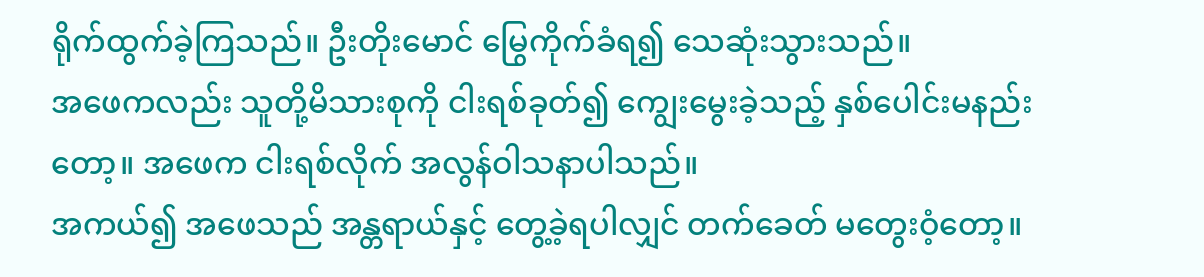ရိုက်ထွက်ခဲ့ကြသည်။ ဦးတိုးမောင် မြွေကိုက်ခံရ၍ သေဆုံးသွားသည်။
အဖေကလည်း သူတို့မိသားစုကို ငါးရစ်ခုတ်၍ ကျွေးမွေးခဲ့သည့် နှစ်ပေါင်းမနည်းတော့။ အဖေက ငါးရစ်လိုက် အလွန်ဝါသနာပါသည်။
အကယ်၍ အဖေသည် အန္တရာယ်နှင့် တွေ့ခဲ့ရပါလျှင် တက်ခေတ် မတွေးဝံ့တော့။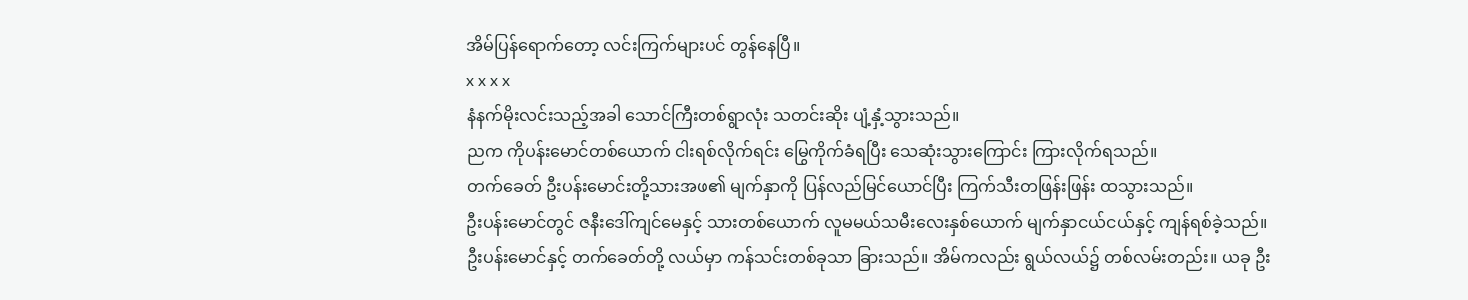အိမ်ပြန်ရောက်တော့ လင်းကြက်များပင် တွန်နေပြီ။
x x x x
နံနက်မိုးလင်းသည့်အခါ သောင်ကြီးတစ်ရွာလုံး သတင်းဆိုး ပျံ့နှံ့သွားသည်။
ညက ကိုပန်းမောင်တစ်ယောက် ငါးရစ်လိုက်ရင်း မြွေကိုက်ခံရပြီး သေဆုံးသွားကြောင်း ကြားလိုက်ရသည်။
တက်ခေတ် ဦးပန်းမောင်းတို့သားအဖ၏ မျက်နှာကို ပြန်လည်မြင်ယောင်ပြီး ကြက်သီးတဖြန်းဖြန်း ထသွားသည်။
ဦးပန်းမောင်တွင် ဇနီးဒေါ်ကျင်မေနှင့် သားတစ်ယောက် လူမမယ်သမီးလေးနှစ်ယောက် မျက်နှာငယ်ငယ်နှင့် ကျန်ရစ်ခဲ့သည်။
ဦးပန်းမောင်နှင့် တက်ခေတ်တို့ လယ်မှာ ကန်သင်းတစ်ခုသာ ခြားသည်။ အိမ်ကလည်း ရွယ်လယ်၌ တစ်လမ်းတည်း။ ယခု ဦး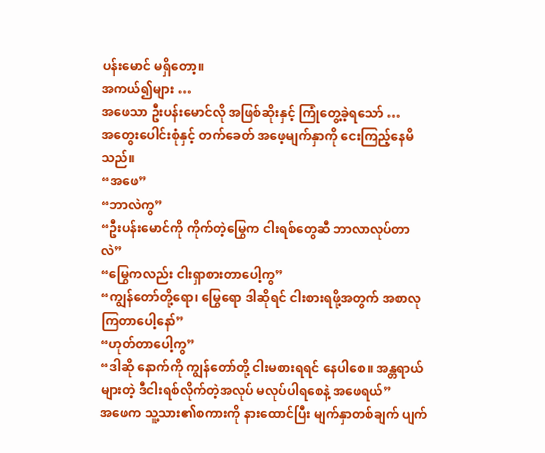ပန်းမောင် မရှိတော့။
အကယ်၍များ …
အဖေသာ ဦးပန်းမောင်လို အဖြစ်ဆိုးနှင့် ကြုံတွေ့ခဲ့ရသော် …
အတွေးပေါင်းစုံနှင့် တက်ခေတ် အဖေ့မျက်နှာကို ငေးကြည့်နေမိသည်။
“အဖေ”
“ဘာလဲကွ”
“ဦးပန်းမောင်ကို ကိုက်တဲ့မြွေက ငါးရစ်တွေဆီ ဘာလာလုပ်တာလဲ”
“မြွေကလည်း ငါးရှာစားတာပေါ့ကွ”
“ကျွန်တော်တို့ရော၊ မြွေရော ဒါဆိုရင် ငါးစားရဖို့အတွက် အစာလုကြတာပေါ့နော်”
“ဟုတ်တာပေါ့ကွ”
“ဒါဆို နောက်ကို ကျွန်တော်တို့ ငါးမစားရရင် နေပါစေ။ အန္တရာယ်များတဲ့ ဒီငါးရစ်လိုက်တဲ့အလုပ် မလုပ်ပါရစေနဲ့ အဖေရယ်”
အဖေက သူ့သား၏စကားကို နားထောင်ပြီး မျက်နှာတစ်ချက် ပျက်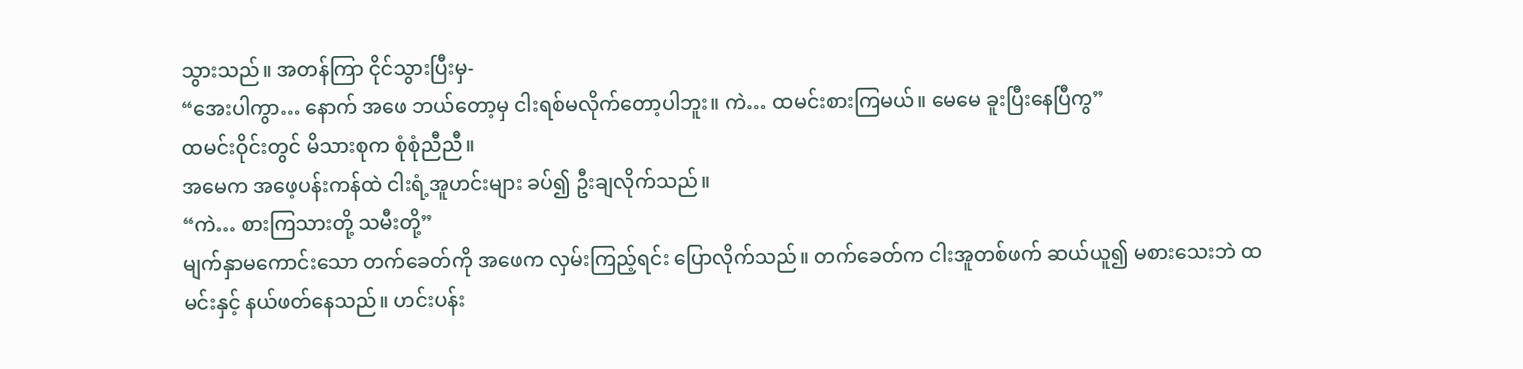သွားသည်။ အတန်ကြာ ငိုင်သွားပြီးမှ-
“အေးပါကွာ… နောက် အဖေ ဘယ်တော့မှ ငါးရစ်မလိုက်တော့ပါဘူး။ ကဲ… ထမင်းစားကြမယ်။ မေမေ ခူးပြီးနေပြီကွ”
ထမင်းဝိုင်းတွင် မိသားစုက စုံစုံညီညီ။
အမေက အဖေ့ပန်းကန်ထဲ ငါးရံ့အူဟင်းများ ခပ်၍ ဦးချလိုက်သည်။
“ကဲ… စားကြသားတို့ သမီးတို့”
မျက်နှာမကောင်းသော တက်ခေတ်ကို အဖေက လှမ်းကြည့်ရင်း ပြောလိုက်သည်။ တက်ခေတ်က ငါးအူတစ်ဖက် ဆယ်ယူ၍ မစားသေးဘဲ ထမင်းနှင့် နယ်ဖတ်နေသည်။ ဟင်းပန်း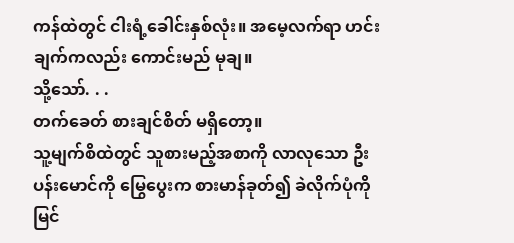ကန်ထဲတွင် ငါးရံ့ခေါင်းနှစ်လုံး။ အမေ့လက်ရာ ဟင်းချက်ကလည်း ကောင်းမည် မုချ။
သို့သော်. . .
တက်ခေတ် စားချင်စိတ် မရှိတော့။
သူ့မျက်စိထဲတွင် သူစားမည့်အစာကို လာလုသော ဦးပန်းမောင်ကို မြွေပွေးက စားမာန်ခုတ်၍ ခဲလိုက်ပုံကို မြင်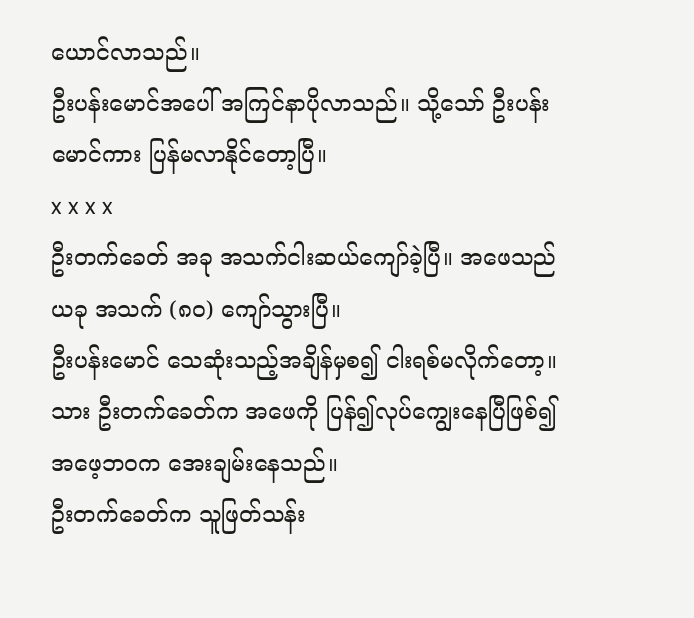ယောင်လာသည်။
ဦးပန်းမောင်အပေါ် အကြင်နာပိုလာသည်။ သို့သော် ဦးပန်းမောင်ကား ပြန်မလာနိုင်တော့ပြီ။
x x x x
ဦးတက်ခေတ် အခု အသက်ငါးဆယ်ကျော်ခဲ့ပြီ။ အဖေသည် ယခု အသက် (၈၀) ကျော်သွားပြီ။
ဦးပန်းမောင် သေဆုံးသည့်အချိန်မှစ၍ ငါးရစ်မလိုက်တော့။ သား ဦးတက်ခေတ်က အဖေကို ပြန်၍လုပ်ကျွေးနေပြီဖြစ်၍ အဖေ့ဘဝက အေးချမ်းနေသည်။
ဦးတက်ခေတ်က သူဖြတ်သန်း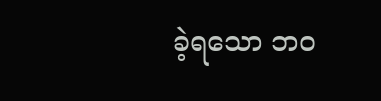ခဲ့ရသော ဘဝ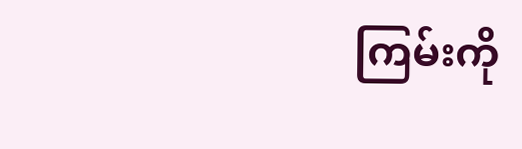ကြမ်းကို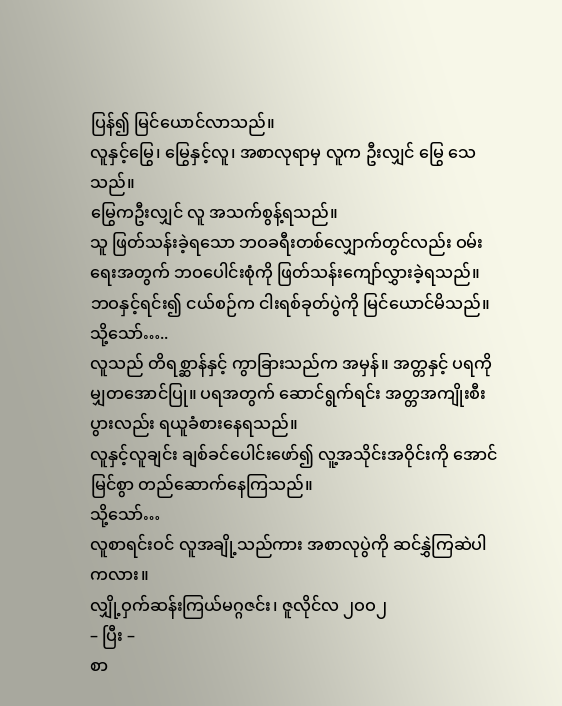ပြန်၍ မြင်ယောင်လာသည်။
လူနှင့်မြွေ၊ မြွေနှင့်လူ၊ အစာလုရာမှ လူက ဦးလျှင် မြွေ သေသည်။
မြွေကဦးလျှင် လူ အသက်စွန့်ရသည်။
သူ ဖြတ်သန်းခဲ့ရသော ဘဝခရီးတစ်လျှောက်တွင်လည်း ဝမ်းရေးအတွက် ဘဝပေါင်းစုံကို ဖြတ်သန်းကျော်လွှားခဲ့ရသည်။
ဘဝနှင့်ရင်း၍ ငယ်စဉ်က ငါးရစ်ခုတ်ပွဲကို မြင်ယောင်မိသည်။
သို့သော်…..
လူသည် တိရစ္ဆာန်နှင့် ကွာခြားသည်က အမှန်။ အတ္တနှင့် ပရကို မျှတအောင်ပြု။ ပရအတွက် ဆောင်ရွက်ရင်း အတ္တအကျိုးစီးပွားလည်း ရယူခံစားနေရသည်။
လူနှင့်လူချင်း ချစ်ခင်ပေါင်းဖော်၍ လူ့အသိုင်းအဝိုင်းကို အောင်မြင်စွာ တည်ဆောက်နေကြသည်။
သို့သော်…
လူစာရင်းဝင် လူအချို့သည်ကား အစာလုပွဲကို ဆင်နွှဲကြဆဲပါကလား။
လျှို့ဝှက်ဆန်းကြယ်မဂ္ဂဇင်း၊ ဇူလိုင်လ ၂ဝဝ၂
– ပြီး –
စာ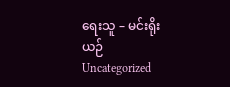ရေးသူ – မင်းရိုးယဉ်
Uncategorized